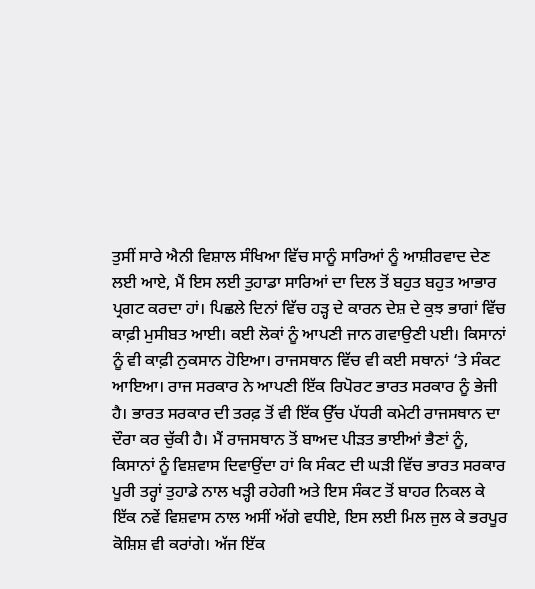ਤੁਸੀਂ ਸਾਰੇ ਐਨੀ ਵਿਸ਼ਾਲ ਸੰਖਿਆ ਵਿੱਚ ਸਾਨੂੰ ਸਾਰਿਆਂ ਨੂੰ ਆਸ਼ੀਰਵਾਦ ਦੇਣ ਲਈ ਆਏ, ਮੈਂ ਇਸ ਲਈ ਤੁਹਾਡਾ ਸਾਰਿਆਂ ਦਾ ਦਿਲ ਤੋਂ ਬਹੁਤ ਬਹੁਤ ਆਭਾਰ ਪ੍ਰਗਟ ਕਰਦਾ ਹਾਂ। ਪਿਛਲੇ ਦਿਨਾਂ ਵਿੱਚ ਹੜ੍ਹ ਦੇ ਕਾਰਨ ਦੇਸ਼ ਦੇ ਕੁਝ ਭਾਗਾਂ ਵਿੱਚ ਕਾਫ਼ੀ ਮੁਸੀਬਤ ਆਈ। ਕਈ ਲੋਕਾਂ ਨੂੰ ਆਪਣੀ ਜਾਨ ਗਵਾਉਣੀ ਪਈ। ਕਿਸਾਨਾਂ ਨੂੰ ਵੀ ਕਾਫ਼ੀ ਨੁਕਸਾਨ ਹੋਇਆ। ਰਾਜਸਥਾਨ ਵਿੱਚ ਵੀ ਕਈ ਸਥਾਨਾਂ ‘ਤੇ ਸੰਕਟ ਆਇਆ। ਰਾਜ ਸਰਕਾਰ ਨੇ ਆਪਣੀ ਇੱਕ ਰਿਪੋਰਟ ਭਾਰਤ ਸਰਕਾਰ ਨੂੰ ਭੇਜੀ ਹੈ। ਭਾਰਤ ਸਰਕਾਰ ਦੀ ਤਰਫ਼ ਤੋਂ ਵੀ ਇੱਕ ਉੱਚ ਪੱਧਰੀ ਕਮੇਟੀ ਰਾਜਸਥਾਨ ਦਾ ਦੌਰਾ ਕਰ ਚੁੱਕੀ ਹੈ। ਮੈਂ ਰਾਜਸਥਾਨ ਤੋਂ ਬਾਅਦ ਪੀੜਤ ਭਾਈਆਂ ਭੈਣਾਂ ਨੂੰ, ਕਿਸਾਨਾਂ ਨੂੰ ਵਿਸ਼ਵਾਸ ਦਿਵਾਉਂਦਾ ਹਾਂ ਕਿ ਸੰਕਟ ਦੀ ਘੜੀ ਵਿੱਚ ਭਾਰਤ ਸਰਕਾਰ ਪੂਰੀ ਤਰ੍ਹਾਂ ਤੁਹਾਡੇ ਨਾਲ ਖੜ੍ਹੀ ਰਹੇਗੀ ਅਤੇ ਇਸ ਸੰਕਟ ਤੋਂ ਬਾਹਰ ਨਿਕਲ ਕੇ ਇੱਕ ਨਵੇਂ ਵਿਸ਼ਵਾਸ ਨਾਲ ਅਸੀਂ ਅੱਗੇ ਵਧੀਏ, ਇਸ ਲਈ ਮਿਲ ਜੁਲ ਕੇ ਭਰਪੂਰ ਕੋਸ਼ਿਸ਼ ਵੀ ਕਰਾਂਗੇ। ਅੱਜ ਇੱਕ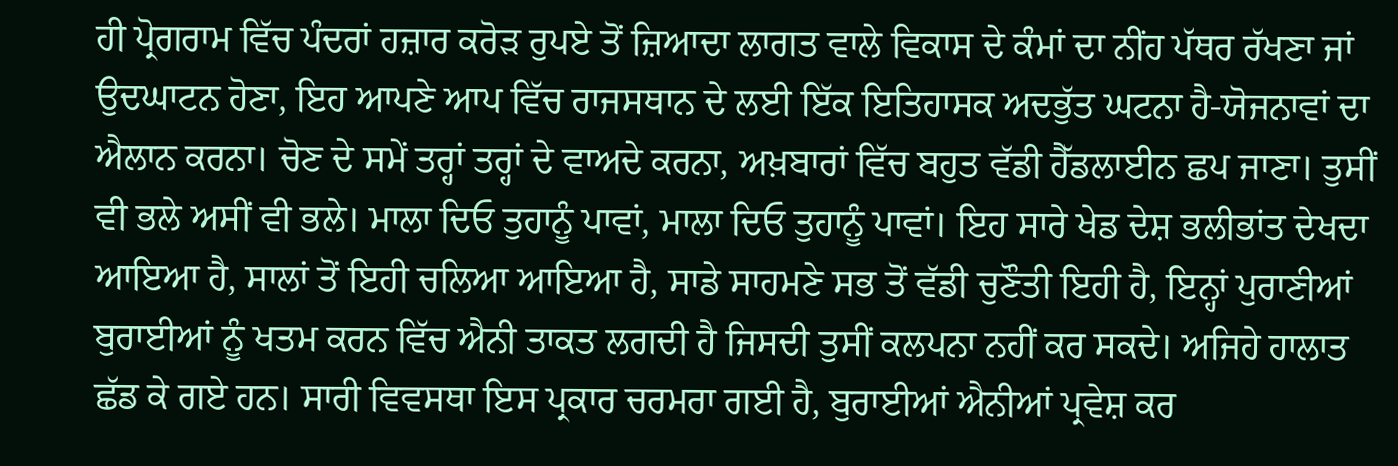ਹੀ ਪ੍ਰੋਗਰਾਮ ਵਿੱਚ ਪੰਦਰਾਂ ਹਜ਼ਾਰ ਕਰੋੜ ਰੁਪਏ ਤੋਂ ਜ਼ਿਆਦਾ ਲਾਗਤ ਵਾਲੇ ਵਿਕਾਸ ਦੇ ਕੰਮਾਂ ਦਾ ਨੀਂਹ ਪੱਥਰ ਰੱਖਣਾ ਜਾਂ ਉਦਘਾਟਨ ਹੋਣਾ, ਇਹ ਆਪਣੇ ਆਪ ਵਿੱਚ ਰਾਜਸਥਾਨ ਦੇ ਲਈ ਇੱਕ ਇਤਿਹਾਸਕ ਅਦਭੁੱਤ ਘਟਨਾ ਹੈ-ਯੋਜਨਾਵਾਂ ਦਾ ਐਲਾਨ ਕਰਨਾ। ਚੋਣ ਦੇ ਸਮੇਂ ਤਰ੍ਹਾਂ ਤਰ੍ਹਾਂ ਦੇ ਵਾਅਦੇ ਕਰਨਾ, ਅਖ਼ਬਾਰਾਂ ਵਿੱਚ ਬਹੁਤ ਵੱਡੀ ਹੈੱਡਲਾਈਨ ਛਪ ਜਾਣਾ। ਤੁਸੀਂ ਵੀ ਭਲੇ ਅਸੀਂ ਵੀ ਭਲੇ। ਮਾਲਾ ਦਿਓ ਤੁਹਾਨੂੰ ਪਾਵਾਂ, ਮਾਲਾ ਦਿਓ ਤੁਹਾਨੂੰ ਪਾਵਾਂ। ਇਹ ਸਾਰੇ ਖੇਡ ਦੇਸ਼ ਭਲੀਭਾਂਤ ਦੇਖਦਾ ਆਇਆ ਹੈ, ਸਾਲਾਂ ਤੋਂ ਇਹੀ ਚਲਿਆ ਆਇਆ ਹੈ, ਸਾਡੇ ਸਾਹਮਣੇ ਸਭ ਤੋਂ ਵੱਡੀ ਚੁਣੌਤੀ ਇਹੀ ਹੈ, ਇਨ੍ਹਾਂ ਪੁਰਾਣੀਆਂ ਬੁਰਾਈਆਂ ਨੂੰ ਖਤਮ ਕਰਨ ਵਿੱਚ ਐਨੀ ਤਾਕਤ ਲਗਦੀ ਹੈ ਜਿਸਦੀ ਤੁਸੀਂ ਕਲਪਨਾ ਨਹੀਂ ਕਰ ਸਕਦੇ। ਅਜਿਹੇ ਹਾਲਾਤ ਛੱਡ ਕੇ ਗਏ ਹਨ। ਸਾਰੀ ਵਿਵਸਥਾ ਇਸ ਪ੍ਰਕਾਰ ਚਰਮਰਾ ਗਈ ਹੈ, ਬੁਰਾਈਆਂ ਐਨੀਆਂ ਪ੍ਰਵੇਸ਼ ਕਰ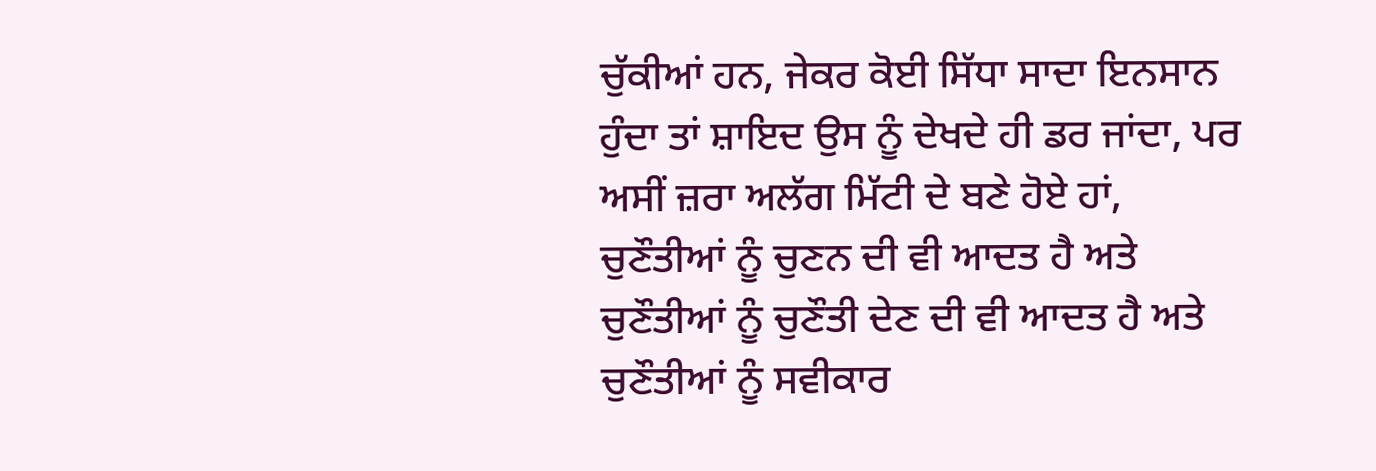ਚੁੱਕੀਆਂ ਹਨ, ਜੇਕਰ ਕੋਈ ਸਿੱਧਾ ਸਾਦਾ ਇਨਸਾਨ ਹੁੰਦਾ ਤਾਂ ਸ਼ਾਇਦ ਉਸ ਨੂੰ ਦੇਖਦੇ ਹੀ ਡਰ ਜਾਂਦਾ, ਪਰ ਅਸੀਂ ਜ਼ਰਾ ਅਲੱਗ ਮਿੱਟੀ ਦੇ ਬਣੇ ਹੋਏ ਹਾਂ, ਚੁਣੌਤੀਆਂ ਨੂੰ ਚੁਣਨ ਦੀ ਵੀ ਆਦਤ ਹੈ ਅਤੇ ਚੁਣੌਤੀਆਂ ਨੂੰ ਚੁਣੌਤੀ ਦੇਣ ਦੀ ਵੀ ਆਦਤ ਹੈ ਅਤੇ ਚੁਣੌਤੀਆਂ ਨੂੰ ਸਵੀਕਾਰ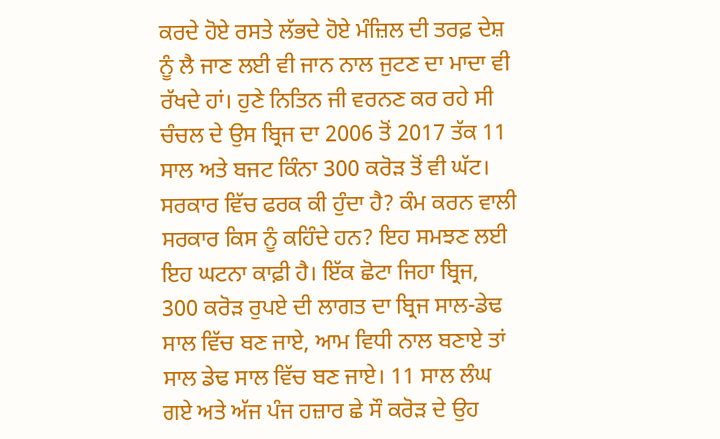ਕਰਦੇ ਹੋਏ ਰਸਤੇ ਲੱਭਦੇ ਹੋਏ ਮੰਜ਼ਿਲ ਦੀ ਤਰਫ਼ ਦੇਸ਼ ਨੂੰ ਲੈ ਜਾਣ ਲਈ ਵੀ ਜਾਨ ਨਾਲ ਜੁਟਣ ਦਾ ਮਾਦਾ ਵੀ ਰੱਖਦੇ ਹਾਂ। ਹੁਣੇ ਨਿਤਿਨ ਜੀ ਵਰਨਣ ਕਰ ਰਹੇ ਸੀ ਚੰਚਲ ਦੇ ਉਸ ਬ੍ਰਿਜ ਦਾ 2006 ਤੋਂ 2017 ਤੱਕ 11 ਸਾਲ ਅਤੇ ਬਜਟ ਕਿੰਨਾ 300 ਕਰੋੜ ਤੋਂ ਵੀ ਘੱਟ। ਸਰਕਾਰ ਵਿੱਚ ਫਰਕ ਕੀ ਹੁੰਦਾ ਹੈ? ਕੰਮ ਕਰਨ ਵਾਲੀ ਸਰਕਾਰ ਕਿਸ ਨੂੰ ਕਹਿੰਦੇ ਹਨ? ਇਹ ਸਮਝਣ ਲਈ ਇਹ ਘਟਨਾ ਕਾਫ਼ੀ ਹੈ। ਇੱਕ ਛੋਟਾ ਜਿਹਾ ਬ੍ਰਿਜ, 300 ਕਰੋੜ ਰੁਪਏ ਦੀ ਲਾਗਤ ਦਾ ਬ੍ਰਿਜ ਸਾਲ-ਡੇਢ ਸਾਲ ਵਿੱਚ ਬਣ ਜਾਏ, ਆਮ ਵਿਧੀ ਨਾਲ ਬਣਾਏ ਤਾਂ ਸਾਲ ਡੇਢ ਸਾਲ ਵਿੱਚ ਬਣ ਜਾਏ। 11 ਸਾਲ ਲੰਘ ਗਏ ਅਤੇ ਅੱਜ ਪੰਜ ਹਜ਼ਾਰ ਛੇ ਸੌ ਕਰੋੜ ਦੇ ਉਹ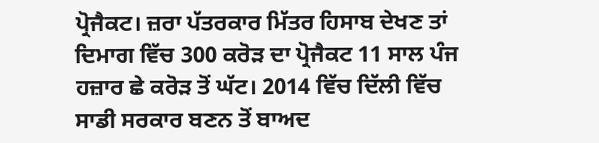ਪ੍ਰੋਜੈਕਟ। ਜ਼ਰਾ ਪੱਤਰਕਾਰ ਮਿੱਤਰ ਹਿਸਾਬ ਦੇਖਣ ਤਾਂ ਦਿਮਾਗ ਵਿੱਚ 300 ਕਰੋੜ ਦਾ ਪ੍ਰੋਜੈਕਟ 11 ਸਾਲ ਪੰਜ ਹਜ਼ਾਰ ਛੇ ਕਰੋੜ ਤੋਂ ਘੱਟ। 2014 ਵਿੱਚ ਦਿੱਲੀ ਵਿੱਚ ਸਾਡੀ ਸਰਕਾਰ ਬਣਨ ਤੋਂ ਬਾਅਦ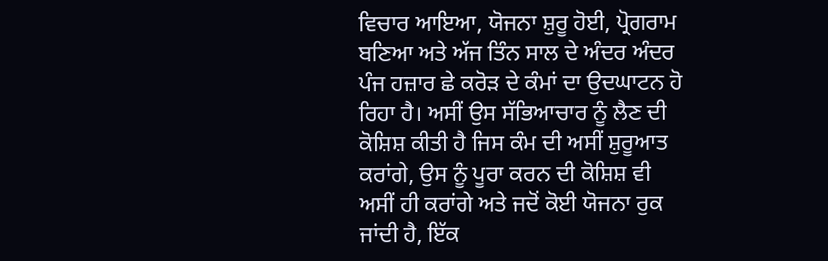ਵਿਚਾਰ ਆਇਆ, ਯੋਜਨਾ ਸ਼ੁਰੂ ਹੋਈ, ਪ੍ਰੋਗਰਾਮ ਬਣਿਆ ਅਤੇ ਅੱਜ ਤਿੰਨ ਸਾਲ ਦੇ ਅੰਦਰ ਅੰਦਰ ਪੰਜ ਹਜ਼ਾਰ ਛੇ ਕਰੋੜ ਦੇ ਕੰਮਾਂ ਦਾ ਉਦਘਾਟਨ ਹੋ ਰਿਹਾ ਹੈ। ਅਸੀਂ ਉਸ ਸੱਭਿਆਚਾਰ ਨੂੰ ਲੈਣ ਦੀ ਕੋਸ਼ਿਸ਼ ਕੀਤੀ ਹੈ ਜਿਸ ਕੰਮ ਦੀ ਅਸੀਂ ਸ਼ੁਰੂਆਤ ਕਰਾਂਗੇ, ਉਸ ਨੂੰ ਪੂਰਾ ਕਰਨ ਦੀ ਕੋਸ਼ਿਸ਼ ਵੀ ਅਸੀਂ ਹੀ ਕਰਾਂਗੇ ਅਤੇ ਜਦੋਂ ਕੋਈ ਯੋਜਨਾ ਰੁਕ ਜਾਂਦੀ ਹੈ, ਇੱਕ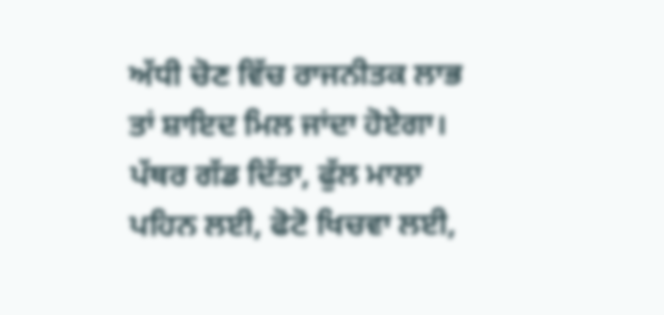ਅੱਧੀ ਚੋਣ ਵਿੱਚ ਰਾਜਨੀਤਕ ਲਾਭ ਤਾਂ ਸ਼ਾਇਦ ਮਿਲ ਜਾਂਦਾ ਹੋਏਗਾ। ਪੱਥਰ ਗੱਡ ਦਿੱਤਾ, ਫੁੱਲ ਮਾਲਾ ਪਹਿਨ ਲਈ, ਫੋਟੋ ਖਿਚਵਾ ਲਈ,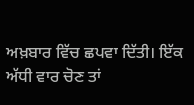ਅਖ਼ਬਾਰ ਵਿੱਚ ਛਪਵਾ ਦਿੱਤੀ। ਇੱਕ ਅੱਧੀ ਵਾਰ ਚੋਣ ਤਾਂ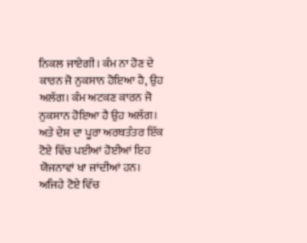ਨਿਕਲ ਜਾਏਗੀ। ਕੰਮ ਨਾ ਹੋਣ ਦੇ ਕਾਰਨ ਜੋ ਨੁਕਸਾਨ ਹੋਇਆ ਹੈ, ਉਹ ਅਲੱਗ। ਕੰਮ ਅਟਕਣ ਕਾਰਨ ਜੋ ਨੁਕਸਾਨ ਹੋਇਆ ਹੈ ਉਹ ਅਲੱਗ। ਅਤੇ ਦੇਸ਼ ਦਾ ਪੂਰਾ ਅਰਥਤੰਤਰ ਇੱਕ ਟੋਏ ਵਿੱਚ ਪਈਆਂ ਹੋਈਆਂ ਇਹ ਯੋਜਨਾਵਾਂ ਖਾ ਜਾਂਦੀਆਂ ਹਨ। ਅਜਿਹੇ ਟੋਏ ਵਿੱਚ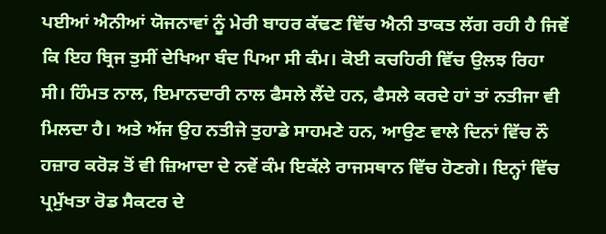ਪਈਆਂ ਐਨੀਆਂ ਯੋਜਨਾਵਾਂ ਨੂੰ ਮੇਰੀ ਬਾਹਰ ਕੱਢਣ ਵਿੱਚ ਐਨੀ ਤਾਕਤ ਲੱਗ ਰਹੀ ਹੈ ਜਿਵੇਂ ਕਿ ਇਹ ਬ੍ਰਿਜ ਤੁਸੀਂ ਦੇਖਿਆ ਬੰਦ ਪਿਆ ਸੀ ਕੰਮ। ਕੋਈ ਕਚਹਿਰੀ ਵਿੱਚ ਉਲਝ ਰਿਹਾ ਸੀ। ਹਿੰਮਤ ਨਾਲ, ਇਮਾਨਦਾਰੀ ਨਾਲ ਫੈਸਲੇ ਲੈਂਦੇ ਹਨ, ਫੈਸਲੇ ਕਰਦੇ ਹਾਂ ਤਾਂ ਨਤੀਜਾ ਵੀ ਮਿਲਦਾ ਹੈ। ਅਤੇ ਅੱਜ ਉਹ ਨਤੀਜੇ ਤੁਹਾਡੇ ਸਾਹਮਣੇ ਹਨ, ਆਉਣ ਵਾਲੇ ਦਿਨਾਂ ਵਿੱਚ ਨੌ ਹਜ਼ਾਰ ਕਰੋੜ ਤੋਂ ਵੀ ਜ਼ਿਆਦਾ ਦੇ ਨਵੇਂ ਕੰਮ ਇਕੱਲੇ ਰਾਜਸਥਾਨ ਵਿੱਚ ਹੋਣਗੇ। ਇਨ੍ਹਾਂ ਵਿੱਚ ਪ੍ਰਮੁੱਖਤਾ ਰੋਡ ਸੈਕਟਰ ਦੇ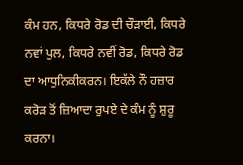ਕੰਮ ਹਨ, ਕਿਧਰੇ ਰੋਡ ਦੀ ਚੌੜਾਈ, ਕਿਧਰੇ ਨਵਾਂ ਪੁਲ, ਕਿਧਰੇ ਨਵੀਂ ਰੋਡ, ਕਿਧਰੇ ਰੋਡ ਦਾ ਆਧੁਨਿਕੀਕਰਨ। ਇਕੱਲੇ ਨੌ ਹਜ਼ਾਰ ਕਰੋੜ ਤੋਂ ਜ਼ਿਆਦਾ ਰੁਪਏ ਦੇ ਕੰਮ ਨੂੰ ਸ਼ੁਰੂ ਕਰਨਾ।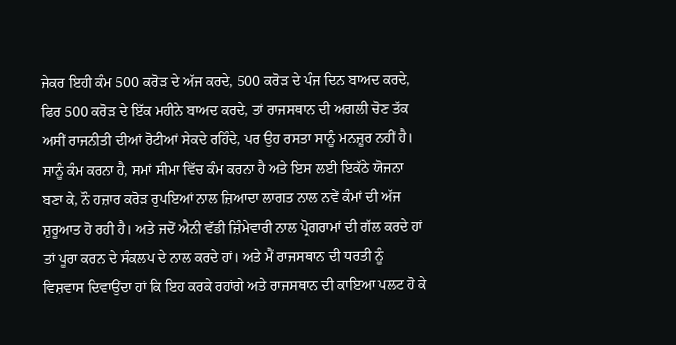ਜੇਕਰ ਇਹੀ ਕੰਮ 500 ਕਰੋੜ ਦੇ ਅੱਜ ਕਰਦੇ, 500 ਕਰੋੜ ਦੇ ਪੰਜ ਦਿਨ ਬਾਅਦ ਕਰਦੇ, ਫਿਰ 500 ਕਰੋੜ ਦੇ ਇੱਕ ਮਹੀਨੇ ਬਾਅਦ ਕਰਦੇ, ਤਾਂ ਰਾਜਸਥਾਨ ਦੀ ਅਗਲੀ ਚੋਣ ਤੱਕ ਅਸੀਂ ਰਾਜਨੀਤੀ ਦੀਆਂ ਰੋਟੀਆਂ ਸੇਕਦੇ ਰਹਿੰਦੇ, ਪਰ ਉਹ ਰਸਤਾ ਸਾਨੂੰ ਮਨਜ਼ੂਰ ਨਹੀਂ ਹੈ। ਸਾਨੂੰ ਕੰਮ ਕਰਨਾ ਹੈ, ਸਮਾਂ ਸੀਮਾ ਵਿੱਚ ਕੰਮ ਕਰਨਾ ਹੈ ਅਤੇ ਇਸ ਲਈ ਇਕੱਠੇ ਯੋਜਨਾ ਬਣਾ ਕੇ, ਨੌ ਹਜ਼ਾਰ ਕਰੋੜ ਰੁਪਇਆਂ ਨਾਲ ਜ਼ਿਆਦਾ ਲਾਗਤ ਨਾਲ ਨਵੇਂ ਕੰਮਾਂ ਦੀ ਅੱਜ ਸ਼ੁਰੂਆਤ ਹੋ ਰਹੀ ਹੈ। ਅਤੇ ਜਦੋਂ ਐਨੀ ਵੱਡੀ ਜ਼ਿੰਮੇਵਾਰੀ ਨਾਲ ਪ੍ਰੋਗਰਾਮਾਂ ਦੀ ਗੱਲ ਕਰਦੇ ਹਾਂ ਤਾਂ ਪੂਰਾ ਕਰਨ ਦੇ ਸੰਕਲਪ ਦੇ ਨਾਲ ਕਰਦੇ ਹਾਂ। ਅਤੇ ਮੈਂ ਰਾਜਸਥਾਨ ਦੀ ਧਰਤੀ ਨੂੰ ਵਿਸ਼ਵਾਸ ਦਿਵਾਉਂਦਾ ਹਾਂ ਕਿ ਇਹ ਕਰਕੇ ਰਹਾਂਗੇ ਅਤੇ ਰਾਜਸਥਾਨ ਦੀ ਕਾਇਆ ਪਲਟ ਹੋ ਕੇ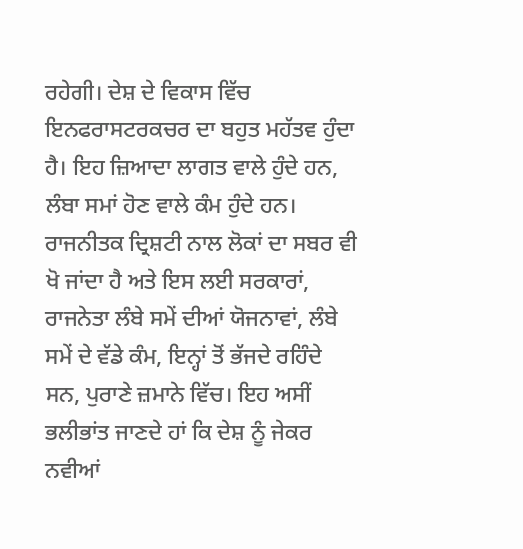ਰਹੇਗੀ। ਦੇਸ਼ ਦੇ ਵਿਕਾਸ ਵਿੱਚ ਇਨਫਰਾਸਟਰਕਚਰ ਦਾ ਬਹੁਤ ਮਹੱਤਵ ਹੁੰਦਾ ਹੈ। ਇਹ ਜ਼ਿਆਦਾ ਲਾਗਤ ਵਾਲੇ ਹੁੰਦੇ ਹਨ, ਲੰਬਾ ਸਮਾਂ ਹੋਣ ਵਾਲੇ ਕੰਮ ਹੁੰਦੇ ਹਨ। ਰਾਜਨੀਤਕ ਦ੍ਰਿਸ਼ਟੀ ਨਾਲ ਲੋਕਾਂ ਦਾ ਸਬਰ ਵੀ ਖੋ ਜਾਂਦਾ ਹੈ ਅਤੇ ਇਸ ਲਈ ਸਰਕਾਰਾਂ, ਰਾਜਨੇਤਾ ਲੰਬੇ ਸਮੇਂ ਦੀਆਂ ਯੋਜਨਾਵਾਂ, ਲੰਬੇ ਸਮੇਂ ਦੇ ਵੱਡੇ ਕੰਮ, ਇਨ੍ਹਾਂ ਤੋਂ ਭੱਜਦੇ ਰਹਿੰਦੇ ਸਨ, ਪੁਰਾਣੇ ਜ਼ਮਾਨੇ ਵਿੱਚ। ਇਹ ਅਸੀਂ ਭਲੀਭਾਂਤ ਜਾਣਦੇ ਹਾਂ ਕਿ ਦੇਸ਼ ਨੂੰ ਜੇਕਰ ਨਵੀਆਂ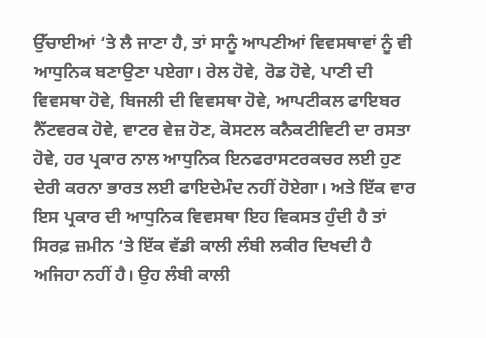ਉੱਚਾਈਆਂ ‘ਤੇ ਲੈ ਜਾਣਾ ਹੈ, ਤਾਂ ਸਾਨੂੰ ਆਪਣੀਆਂ ਵਿਵਸਥਾਵਾਂ ਨੂੰ ਵੀ ਆਧੁਨਿਕ ਬਣਾਉਣਾ ਪਏਗਾ। ਰੇਲ ਹੋਵੇ, ਰੋਡ ਹੋਵੇ, ਪਾਣੀ ਦੀ ਵਿਵਸਥਾ ਹੋਵੇ, ਬਿਜਲੀ ਦੀ ਵਿਵਸਥਾ ਹੋਵੇ, ਆਪਟੀਕਲ ਫਾਇਬਰ ਨੈੱਟਵਰਕ ਹੋਵੇ, ਵਾਟਰ ਵੇਜ਼ ਹੋਣ, ਕੋਸਟਲ ਕਨੈਕਟੀਵਿਟੀ ਦਾ ਰਸਤਾ ਹੋਵੇ, ਹਰ ਪ੍ਰਕਾਰ ਨਾਲ ਆਧੁਨਿਕ ਇਨਫਰਾਸਟਰਕਚਰ ਲਈ ਹੁਣ ਦੇਰੀ ਕਰਨਾ ਭਾਰਤ ਲਈ ਫਾਇਦੇਮੰਦ ਨਹੀਂ ਹੋਏਗਾ। ਅਤੇ ਇੱਕ ਵਾਰ ਇਸ ਪ੍ਰਕਾਰ ਦੀ ਆਧੁਨਿਕ ਵਿਵਸਥਾ ਇਹ ਵਿਕਸਤ ਹੁੰਦੀ ਹੈ ਤਾਂ ਸਿਰਫ਼ ਜ਼ਮੀਨ ‘ਤੇ ਇੱਕ ਵੱਡੀ ਕਾਲੀ ਲੰਬੀ ਲਕੀਰ ਦਿਖਦੀ ਹੈ ਅਜਿਹਾ ਨਹੀਂ ਹੈ। ਉਹ ਲੰਬੀ ਕਾਲੀ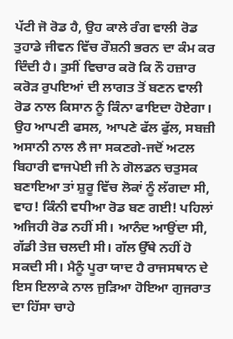ਪੱਟੀ ਜੋ ਰੋਡ ਹੈ, ਉਹ ਕਾਲੇ ਰੰਗ ਵਾਲੀ ਰੋਡ ਤੁਹਾਡੇ ਜੀਵਨ ਵਿੱਚ ਰੌਸ਼ਨੀ ਭਰਨ ਦਾ ਕੰਮ ਕਰ ਦਿੰਦੀ ਹੈ। ਤੁਸੀਂ ਵਿਚਾਰ ਕਰੋ ਕਿ ਨੌ ਹਜ਼ਾਰ ਕਰੋੜ ਰੁਪਇਆਂ ਦੀ ਲਾਗਤ ਤੋਂ ਬਣਨ ਵਾਲੀ ਰੋਡ ਨਾਲ ਕਿਸਾਨ ਨੂੰ ਕਿੰਨਾ ਫਾਇਦਾ ਹੋਏਗਾ। ਉਹ ਆਪਣੀ ਫਸਲ, ਆਪਣੇ ਫੱਲ ਫੁੱਲ, ਸਬਜ਼ੀ ਅਸਾਨੀ ਨਾਲ ਲੈ ਜਾ ਸਕਣਗੇ-ਜਦੋਂ ਅਟਲ ਬਿਹਾਰੀ ਵਾਜਪੇਈ ਜੀ ਨੇ ਗੋਲਡਨ ਚਤੁਸਕ ਬਣਾਇਆ ਤਾਂ ਸ਼ੁਰੂ ਵਿੱਚ ਲੋਕਾਂ ਨੂੰ ਲੱਗਦਾ ਸੀ, ਵਾਹ! ਕਿੰਨੀ ਵਧੀਆ ਰੋਡ ਬਣ ਗਈ! ਪਹਿਲਾਂ ਅਜਿਹੀ ਰੋਡ ਨਹੀਂ ਸੀ। ਆਨੰਦ ਆਉਂਦਾ ਸੀ, ਗੱਡੀ ਤੇਜ਼ ਚਲਦੀ ਸੀ। ਗੱਲ ਉੱਥੇ ਨਹੀਂ ਹੋ ਸਕਦੀ ਸੀ। ਮੈਨੂੰ ਪੂਰਾ ਯਾਦ ਹੈ ਰਾਜਸਥਾਨ ਦੇ ਇਸ ਇਲਾਕੇ ਨਾਲ ਜੁੜਿਆ ਹੋਇਆ ਗੁਜਰਾਤ ਦਾ ਹਿੱਸਾ ਚਾਹੇ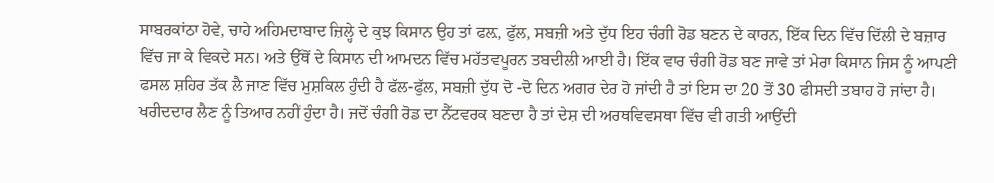ਸਾਬਰਕਾਂਠਾ ਹੋਵੇ, ਚਾਹੇ ਅਹਿਮਦਾਬਾਦ ਜ਼ਿਲ੍ਹੇ ਦੇ ਕੁਝ ਕਿਸਾਨ ਉਹ ਤਾਂ ਫਲ਼, ਫੁੱਲ, ਸਬਜ਼ੀ ਅਤੇ ਦੁੱਧ ਇਹ ਚੰਗੀ ਰੋਡ ਬਣਨ ਦੇ ਕਾਰਨ, ਇੱਕ ਦਿਨ ਵਿੱਚ ਦਿੱਲੀ ਦੇ ਬਜ਼ਾਰ ਵਿੱਚ ਜਾ ਕੇ ਵਿਕਦੇ ਸਨ। ਅਤੇ ਉੱਥੋਂ ਦੇ ਕਿਸਾਨ ਦੀ ਆਮਦਨ ਵਿੱਚ ਮਹੱਤਵਪੂਰਨ ਤਬਦੀਲੀ ਆਈ ਹੈ। ਇੱਕ ਵਾਰ ਚੰਗੀ ਰੋਡ ਬਣ ਜਾਵੇ ਤਾਂ ਮੇਰਾ ਕਿਸਾਨ ਜਿਸ ਨੂੰ ਆਪਣੀ ਫਸਲ ਸ਼ਹਿਰ ਤੱਕ ਲੈ ਜਾਣ ਵਿੱਚ ਮੁਸ਼ਕਿਲ ਹੁੰਦੀ ਹੈ ਫੱਲ-ਫੁੱਲ, ਸਬਜ਼ੀ ਦੁੱਧ ਦੋ -ਦੋ ਦਿਨ ਅਗਰ ਦੇਰ ਹੋ ਜਾਂਦੀ ਹੈ ਤਾਂ ਇਸ ਦਾ 20 ਤੋਂ 30 ਫੀਸਦੀ ਤਬਾਹ ਹੋ ਜਾਂਦਾ ਹੈ। ਖਰੀਦਦਾਰ ਲੈਣ ਨੂੰ ਤਿਆਰ ਨਹੀਂ ਹੁੰਦਾ ਹੈ। ਜਦੋਂ ਚੰਗੀ ਰੋਡ ਦਾ ਨੈੱਟਵਰਕ ਬਣਦਾ ਹੈ ਤਾਂ ਦੇਸ਼ ਦੀ ਅਰਥਵਿਵਸਥਾ ਵਿੱਚ ਵੀ ਗਤੀ ਆਉਂਦੀ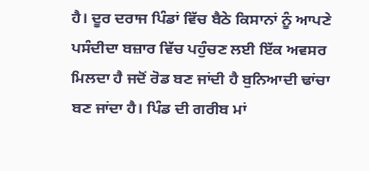ਹੈ। ਦੂਰ ਦਰਾਜ ਪਿੰਡਾਂ ਵਿੱਚ ਬੈਠੇ ਕਿਸਾਨਾਂ ਨੂੰ ਆਪਣੇ ਪਸੰਦੀਦਾ ਬਜ਼ਾਰ ਵਿੱਚ ਪਹੁੰਚਣ ਲਈ ਇੱਕ ਅਵਸਰ ਮਿਲਦਾ ਹੈ ਜਦੋਂ ਰੋਡ ਬਣ ਜਾਂਦੀ ਹੈ ਬੁਨਿਆਦੀ ਢਾਂਚਾ ਬਣ ਜਾਂਦਾ ਹੈ। ਪਿੰਡ ਦੀ ਗਰੀਬ ਮਾਂ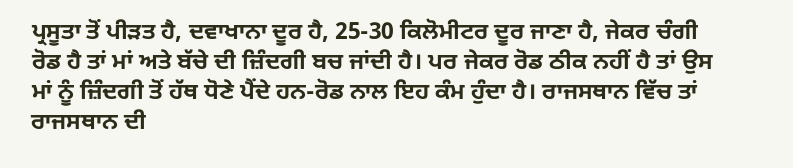ਪ੍ਰਸੂਤਾ ਤੋਂ ਪੀੜਤ ਹੈ, ਦਵਾਖਾਨਾ ਦੂਰ ਹੈ, 25-30 ਕਿਲੋਮੀਟਰ ਦੂਰ ਜਾਣਾ ਹੈ, ਜੇਕਰ ਚੰਗੀ ਰੋਡ ਹੈ ਤਾਂ ਮਾਂ ਅਤੇ ਬੱਚੇ ਦੀ ਜ਼ਿੰਦਗੀ ਬਚ ਜਾਂਦੀ ਹੈ। ਪਰ ਜੇਕਰ ਰੋਡ ਠੀਕ ਨਹੀਂ ਹੈ ਤਾਂ ਉਸ ਮਾਂ ਨੂੰ ਜ਼ਿੰਦਗੀ ਤੋਂ ਹੱਥ ਧੋਣੇ ਪੈਂਦੇ ਹਨ-ਰੋਡ ਨਾਲ ਇਹ ਕੰਮ ਹੁੰਦਾ ਹੈ। ਰਾਜਸਥਾਨ ਵਿੱਚ ਤਾਂ ਰਾਜਸਥਾਨ ਦੀ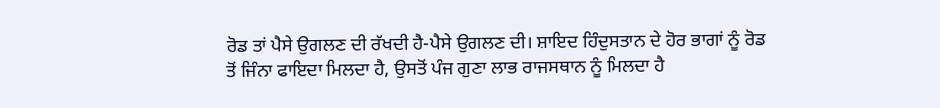ਰੋਡ ਤਾਂ ਪੈਸੇ ਉਗਲਣ ਦੀ ਰੱਖਦੀ ਹੈ-ਪੈਸੇ ਉਗਲਣ ਦੀ। ਸ਼ਾਇਦ ਹਿੰਦੁਸਤਾਨ ਦੇ ਹੋਰ ਭਾਗਾਂ ਨੂੰ ਰੋਡ ਤੋਂ ਜਿੰਨਾ ਫਾਇਦਾ ਮਿਲਦਾ ਹੈ, ਉਸਤੋਂ ਪੰਜ ਗੁਣਾ ਲਾਭ ਰਾਜਸਥਾਨ ਨੂੰ ਮਿਲਦਾ ਹੈ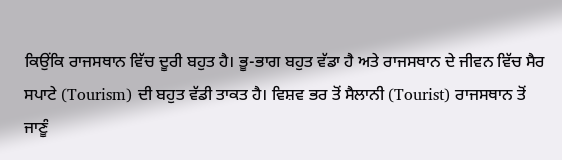ਕਿਉਂਕਿ ਰਾਜਸਥਾਨ ਵਿੱਚ ਦੂਰੀ ਬਹੁਤ ਹੈ। ਭੂ-ਭਾਗ ਬਹੁਤ ਵੱਡਾ ਹੈ ਅਤੇ ਰਾਜਸਥਾਨ ਦੇ ਜੀਵਨ ਵਿੱਚ ਸੈਰ ਸਪਾਟੇ (Tourism) ਦੀ ਬਹੁਤ ਵੱਡੀ ਤਾਕਤ ਹੈ। ਵਿਸ਼ਵ ਭਰ ਤੋਂ ਸੈਲਾਨੀ (Tourist) ਰਾਜਸਥਾਨ ਤੋਂ ਜਾਣੂੰ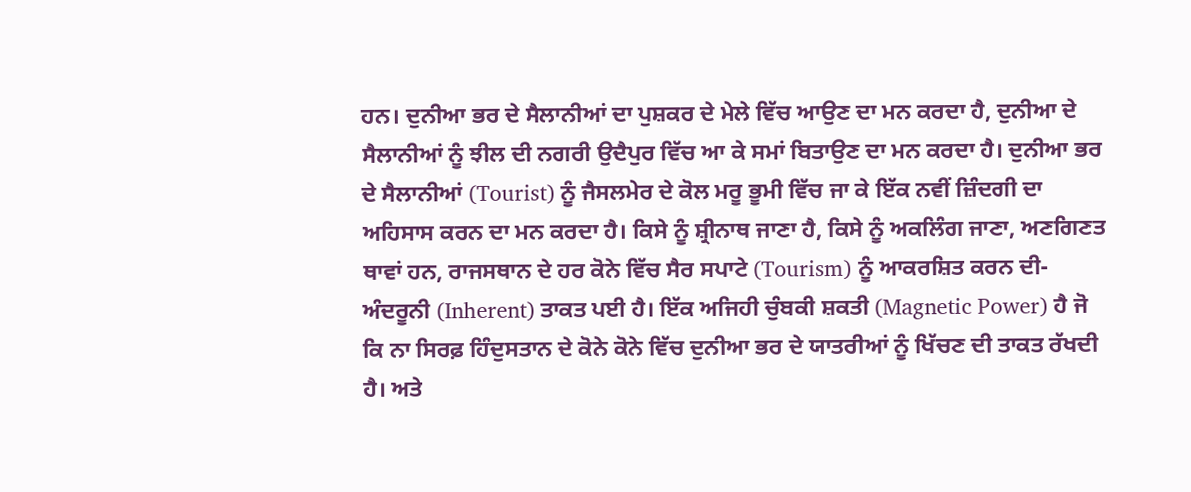ਹਨ। ਦੁਨੀਆ ਭਰ ਦੇ ਸੈਲਾਨੀਆਂ ਦਾ ਪੁਸ਼ਕਰ ਦੇ ਮੇਲੇ ਵਿੱਚ ਆਉਣ ਦਾ ਮਨ ਕਰਦਾ ਹੈ, ਦੁਨੀਆ ਦੇ ਸੈਲਾਨੀਆਂ ਨੂੰ ਝੀਲ ਦੀ ਨਗਰੀ ਉਦੈਪੁਰ ਵਿੱਚ ਆ ਕੇ ਸਮਾਂ ਬਿਤਾਉਣ ਦਾ ਮਨ ਕਰਦਾ ਹੈ। ਦੁਨੀਆ ਭਰ ਦੇ ਸੈਲਾਨੀਆਂ (Tourist) ਨੂੰ ਜੈਸਲਮੇਰ ਦੇ ਕੋਲ ਮਰੂ ਭੂਮੀ ਵਿੱਚ ਜਾ ਕੇ ਇੱਕ ਨਵੀਂ ਜ਼ਿੰਦਗੀ ਦਾ ਅਹਿਸਾਸ ਕਰਨ ਦਾ ਮਨ ਕਰਦਾ ਹੈ। ਕਿਸੇ ਨੂੰ ਸ਼੍ਰੀਨਾਥ ਜਾਣਾ ਹੈ, ਕਿਸੇ ਨੂੰ ਅਕਲਿੰਗ ਜਾਣਾ, ਅਣਗਿਣਤ ਥਾਵਾਂ ਹਨ, ਰਾਜਸਥਾਨ ਦੇ ਹਰ ਕੋਨੇ ਵਿੱਚ ਸੈਰ ਸਪਾਟੇ (Tourism) ਨੂੰ ਆਕਰਸ਼ਿਤ ਕਰਨ ਦੀ-ਅੰਦਰੂਨੀ (Inherent) ਤਾਕਤ ਪਈ ਹੈ। ਇੱਕ ਅਜਿਹੀ ਚੁੰਬਕੀ ਸ਼ਕਤੀ (Magnetic Power) ਹੈ ਜੋ ਕਿ ਨਾ ਸਿਰਫ਼ ਹਿੰਦੁਸਤਾਨ ਦੇ ਕੋਨੇ ਕੋਨੇ ਵਿੱਚ ਦੁਨੀਆ ਭਰ ਦੇ ਯਾਤਰੀਆਂ ਨੂੰ ਖਿੱਚਣ ਦੀ ਤਾਕਤ ਰੱਖਦੀ ਹੈ। ਅਤੇ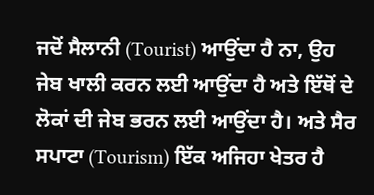ਜਦੋਂ ਸੈਲਾਨੀ (Tourist) ਆਉਂਦਾ ਹੈ ਨਾ, ਉਹ ਜੇਬ ਖਾਲੀ ਕਰਨ ਲਈ ਆਉਂਦਾ ਹੈ ਅਤੇ ਇੱਥੋਂ ਦੇ ਲੋਕਾਂ ਦੀ ਜੇਬ ਭਰਨ ਲਈ ਆਉਂਦਾ ਹੈ। ਅਤੇ ਸੈਰ ਸਪਾਟਾ (Tourism) ਇੱਕ ਅਜਿਹਾ ਖੇਤਰ ਹੈ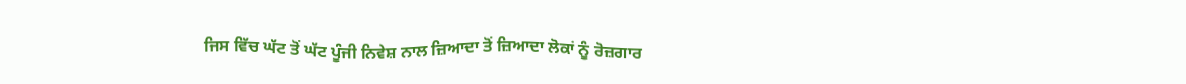ਜਿਸ ਵਿੱਚ ਘੱਟ ਤੋਂ ਘੱਟ ਪੂੰਜੀ ਨਿਵੇਸ਼ ਨਾਲ ਜ਼ਿਆਦਾ ਤੋਂ ਜ਼ਿਆਦਾ ਲੋਕਾਂ ਨੂੰ ਰੋਜ਼ਗਾਰ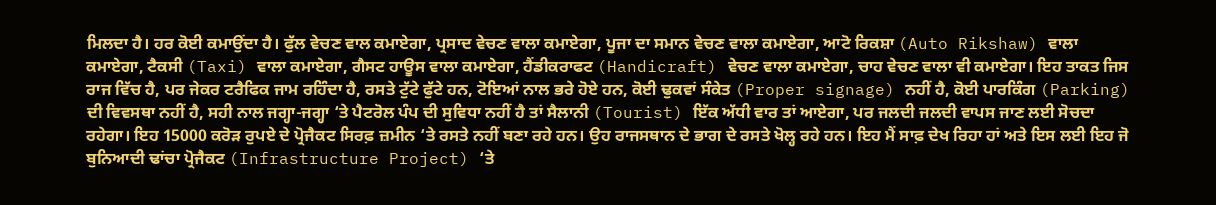ਮਿਲਦਾ ਹੈ। ਹਰ ਕੋਈ ਕਮਾਉਂਦਾ ਹੈ। ਫੁੱਲ ਵੇਚਣ ਵਾਲ ਕਮਾਏਗਾ, ਪ੍ਰਸਾਦ ਵੇਚਣ ਵਾਲਾ ਕਮਾਏਗਾ, ਪੂਜਾ ਦਾ ਸਮਾਨ ਵੇਚਣ ਵਾਲਾ ਕਮਾਏਗਾ, ਆਟੋ ਰਿਕਸ਼ਾ (Auto Rikshaw) ਵਾਲਾ ਕਮਾਏਗਾ, ਟੈਕਸੀ (Taxi) ਵਾਲਾ ਕਮਾਏਗਾ, ਗੈਸਟ ਹਾਊਸ ਵਾਲਾ ਕਮਾਏਗਾ, ਹੈਂਡੀਕਰਾਫਟ (Handicraft) ਵੇਚਣ ਵਾਲਾ ਕਮਾਏਗਾ, ਚਾਹ ਵੇਚਣ ਵਾਲਾ ਵੀ ਕਮਾਏਗਾ। ਇਹ ਤਾਕਤ ਜਿਸ ਰਾਜ ਵਿੱਚ ਹੈ, ਪਰ ਜੇਕਰ ਟਰੈਫਿਕ ਜਾਮ ਰਹਿੰਦਾ ਹੈ, ਰਸਤੇ ਟੁੱਟੇ ਫੁੱਟੇ ਹਨ, ਟੋਇਆਂ ਨਾਲ ਭਰੇ ਹੋਏ ਹਨ, ਕੋਈ ਢੁਕਵਾਂ ਸੰਕੇਤ (Proper signage) ਨਹੀਂ ਹੈ, ਕੋਈ ਪਾਰਕਿੰਗ (Parking) ਦੀ ਵਿਵਸਥਾ ਨਹੀਂ ਹੈ, ਸਹੀ ਨਾਲ ਜਗ੍ਹਾ-ਜਗ੍ਹਾ ‘ਤੇ ਪੈਟਰੋਲ ਪੰਪ ਦੀ ਸੁਵਿਧਾ ਨਹੀਂ ਹੈ ਤਾਂ ਸੈਲਾਨੀ (Tourist) ਇੱਕ ਅੱਧੀ ਵਾਰ ਤਾਂ ਆਏਗਾ, ਪਰ ਜਲਦੀ ਜਲਦੀ ਵਾਪਸ ਜਾਣ ਲਈ ਸੋਚਦਾ ਰਹੇਗਾ। ਇਹ 15000 ਕਰੋੜ ਰੁਪਏ ਦੇ ਪ੍ਰੋਜੈਕਟ ਸਿਰਫ਼ ਜ਼ਮੀਨ ‘ਤੇ ਰਸਤੇ ਨਹੀਂ ਬਣਾ ਰਹੇ ਹਨ। ਉਹ ਰਾਜਸਥਾਨ ਦੇ ਭਾਗ ਦੇ ਰਸਤੇ ਖੋਲ੍ਹ ਰਹੇ ਹਨ। ਇਹ ਮੈਂ ਸਾਫ਼ ਦੇਖ ਰਿਹਾ ਹਾਂ ਅਤੇ ਇਸ ਲਈ ਇਹ ਜੋ ਬੁਨਿਆਦੀ ਢਾਂਚਾ ਪ੍ਰੋਜੈਕਟ (Infrastructure Project) ‘ਤੇ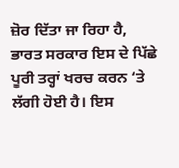ਜ਼ੋਰ ਦਿੱਤਾ ਜਾ ਰਿਹਾ ਹੈ, ਭਾਰਤ ਸਰਕਾਰ ਇਸ ਦੇ ਪਿੱਛੇ ਪੂਰੀ ਤਰ੍ਹਾਂ ਖਰਚ ਕਰਨ ‘ਤੇ ਲੱਗੀ ਹੋਈ ਹੈ। ਇਸ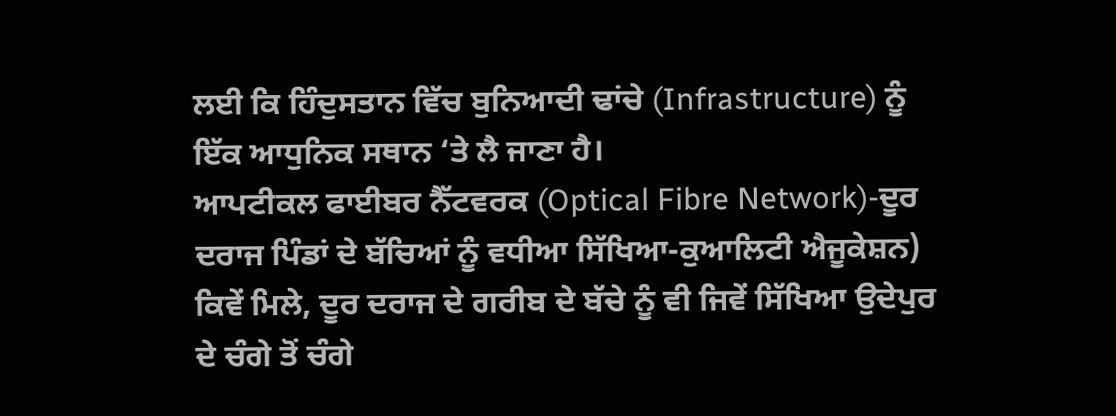ਲਈ ਕਿ ਹਿੰਦੁਸਤਾਨ ਵਿੱਚ ਬੁਨਿਆਦੀ ਢਾਂਚੇ (Infrastructure) ਨੂੰ ਇੱਕ ਆਧੁਨਿਕ ਸਥਾਨ ‘ਤੇ ਲੈ ਜਾਣਾ ਹੈ।
ਆਪਟੀਕਲ ਫਾਈਬਰ ਨੈੱਟਵਰਕ (Optical Fibre Network)-ਦੂਰ ਦਰਾਜ ਪਿੰਡਾਂ ਦੇ ਬੱਚਿਆਂ ਨੂੰ ਵਧੀਆ ਸਿੱਖਿਆ-ਕੁਆਲਿਟੀ ਐਜੂਕੇਸ਼ਨ) ਕਿਵੇਂ ਮਿਲੇ, ਦੂਰ ਦਰਾਜ ਦੇ ਗਰੀਬ ਦੇ ਬੱਚੇ ਨੂੰ ਵੀ ਜਿਵੇਂ ਸਿੱਖਿਆ ਉਦੇਪੁਰ ਦੇ ਚੰਗੇ ਤੋਂ ਚੰਗੇ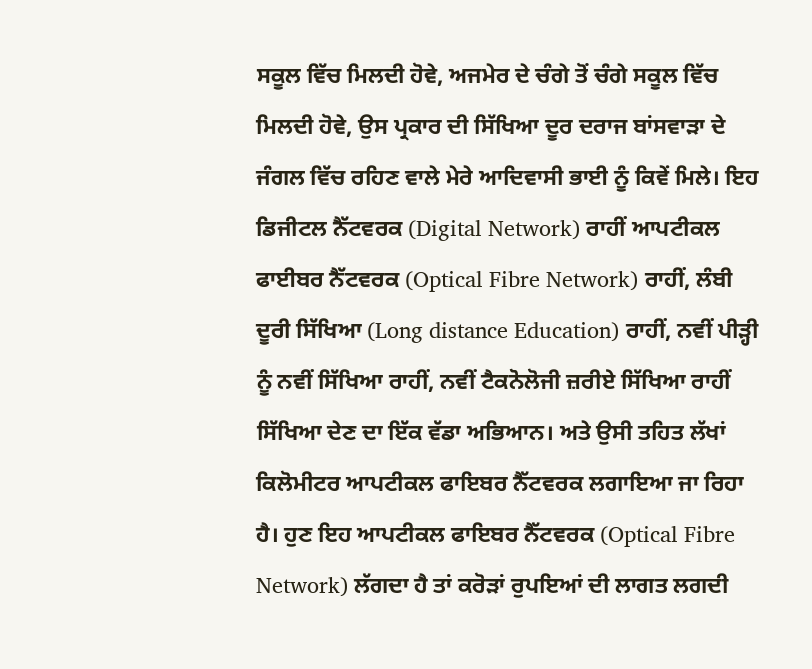ਸਕੂਲ ਵਿੱਚ ਮਿਲਦੀ ਹੋਵੇ, ਅਜਮੇਰ ਦੇ ਚੰਗੇ ਤੋਂ ਚੰਗੇ ਸਕੂਲ ਵਿੱਚ ਮਿਲਦੀ ਹੋਵੇ, ਉਸ ਪ੍ਰਕਾਰ ਦੀ ਸਿੱਖਿਆ ਦੂਰ ਦਰਾਜ ਬਾਂਸਵਾੜਾ ਦੇ ਜੰਗਲ ਵਿੱਚ ਰਹਿਣ ਵਾਲੇ ਮੇਰੇ ਆਦਿਵਾਸੀ ਭਾਈ ਨੂੰ ਕਿਵੇਂ ਮਿਲੇ। ਇਹ ਡਿਜੀਟਲ ਨੈੱਟਵਰਕ (Digital Network) ਰਾਹੀਂ ਆਪਟੀਕਲ ਫਾਈਬਰ ਨੈੱਟਵਰਕ (Optical Fibre Network) ਰਾਹੀਂ, ਲੰਬੀ ਦੂਰੀ ਸਿੱਖਿਆ (Long distance Education) ਰਾਹੀਂ, ਨਵੀਂ ਪੀੜ੍ਹੀ ਨੂੰ ਨਵੀਂ ਸਿੱਖਿਆ ਰਾਹੀਂ, ਨਵੀਂ ਟੈਕਨੋਲੋਜੀ ਜ਼ਰੀਏ ਸਿੱਖਿਆ ਰਾਹੀਂ ਸਿੱਖਿਆ ਦੇਣ ਦਾ ਇੱਕ ਵੱਡਾ ਅਭਿਆਨ। ਅਤੇ ਉਸੀ ਤਹਿਤ ਲੱਖਾਂ ਕਿਲੋਮੀਟਰ ਆਪਟੀਕਲ ਫਾਇਬਰ ਨੈੱਟਵਰਕ ਲਗਾਇਆ ਜਾ ਰਿਹਾ ਹੈ। ਹੁਣ ਇਹ ਆਪਟੀਕਲ ਫਾਇਬਰ ਨੈੱਟਵਰਕ (Optical Fibre Network) ਲੱਗਦਾ ਹੈ ਤਾਂ ਕਰੋੜਾਂ ਰੁਪਇਆਂ ਦੀ ਲਾਗਤ ਲਗਦੀ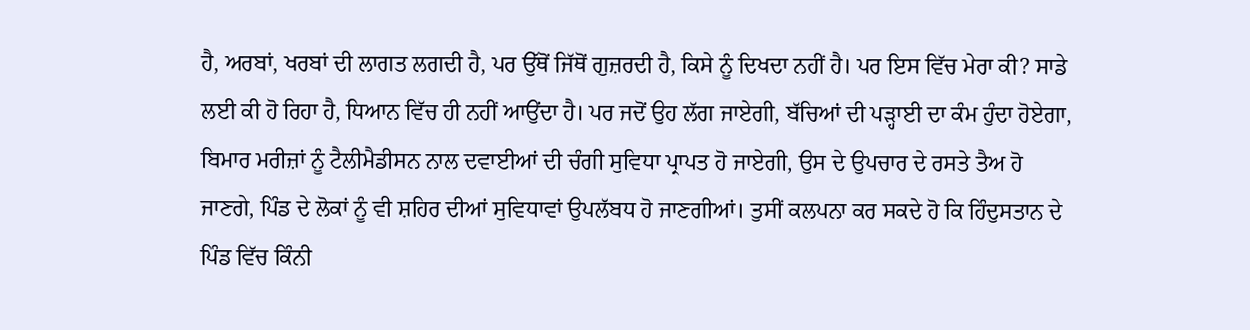ਹੈ, ਅਰਬਾਂ, ਖਰਬਾਂ ਦੀ ਲਾਗਤ ਲਗਦੀ ਹੈ, ਪਰ ਉੱਥੋਂ ਜਿੱਥੋਂ ਗੁਜ਼ਰਦੀ ਹੈ, ਕਿਸੇ ਨੂੰ ਦਿਖਦਾ ਨਹੀਂ ਹੈ। ਪਰ ਇਸ ਵਿੱਚ ਮੇਰਾ ਕੀ? ਸਾਡੇ ਲਈ ਕੀ ਹੋ ਰਿਹਾ ਹੈ, ਧਿਆਨ ਵਿੱਚ ਹੀ ਨਹੀਂ ਆਉਂਦਾ ਹੈ। ਪਰ ਜਦੋਂ ਉਹ ਲੱਗ ਜਾਏਗੀ, ਬੱਚਿਆਂ ਦੀ ਪੜ੍ਹਾਈ ਦਾ ਕੰਮ ਹੁੰਦਾ ਹੋਏਗਾ, ਬਿਮਾਰ ਮਰੀਜ਼ਾਂ ਨੂੰ ਟੈਲੀਮੈਡੀਸਨ ਨਾਲ ਦਵਾਈਆਂ ਦੀ ਚੰਗੀ ਸੁਵਿਧਾ ਪ੍ਰਾਪਤ ਹੋ ਜਾਏਗੀ, ਉਸ ਦੇ ਉਪਚਾਰ ਦੇ ਰਸਤੇ ਤੈਅ ਹੋ ਜਾਣਗੇ, ਪਿੰਡ ਦੇ ਲੋਕਾਂ ਨੂੰ ਵੀ ਸ਼ਹਿਰ ਦੀਆਂ ਸੁਵਿਧਾਵਾਂ ਉਪਲੱਬਧ ਹੋ ਜਾਣਗੀਆਂ। ਤੁਸੀਂ ਕਲਪਨਾ ਕਰ ਸਕਦੇ ਹੋ ਕਿ ਹਿੰਦੁਸਤਾਨ ਦੇ ਪਿੰਡ ਵਿੱਚ ਕਿੰਨੀ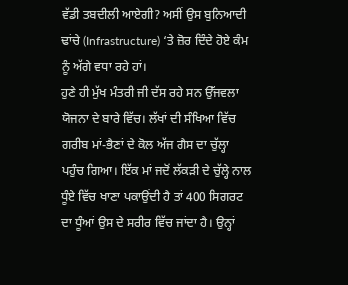ਵੱਡੀ ਤਬਦੀਲੀ ਆਏਗੀ? ਅਸੀਂ ਉਸ ਬੁਨਿਆਦੀ ਢਾਂਚੇ (Infrastructure) ‘ਤੇ ਜ਼ੋਰ ਦਿੰਦੇ ਹੋਏ ਕੰਮ ਨੂੰ ਅੱਗੇ ਵਧਾ ਰਹੇ ਹਾਂ।
ਹੁਣੇ ਹੀ ਮੁੱਖ ਮੰਤਰੀ ਜੀ ਦੱਸ ਰਹੇ ਸਨ ਉੱਜਵਲਾ ਯੋਜਨਾ ਦੇ ਬਾਰੇ ਵਿੱਚ। ਲੱਖਾਂ ਦੀ ਸੰਖਿਆ ਵਿੱਚ ਗਰੀਬ ਮਾਂ-ਭੈਣਾਂ ਦੇ ਕੋਲ ਅੱਜ ਗੈਸ ਦਾ ਚੁੱਲ੍ਹਾ ਪਹੁੰਚ ਗਿਆ। ਇੱਕ ਮਾਂ ਜਦੋਂ ਲੱਕੜੀ ਦੇ ਚੁੱਲ੍ਹੇ ਨਾਲ ਧੂੰਏ ਵਿੱਚ ਖਾਣਾ ਪਕਾਉਂਦੀ ਹੈ ਤਾਂ 400 ਸਿਗਰਟ ਦਾ ਧੂੰਆਂ ਉਸ ਦੇ ਸਰੀਰ ਵਿੱਚ ਜਾਂਦਾ ਹੈ। ਉਨ੍ਹਾਂ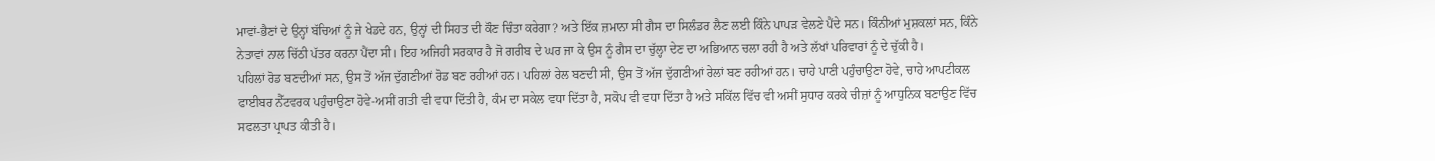ਮਾਵਾਂ-ਭੈਣਾਂ ਦੇ ਉਨ੍ਹਾਂ ਬੱਚਿਆਂ ਨੂੰ ਜੇ ਖੇਡਦੇ ਹਨ, ਉਨ੍ਹਾਂ ਦੀ ਸਿਹਤ ਦੀ ਕੌਣ ਚਿੰਤਾ ਕਰੇਗਾ? ਅਤੇ ਇੱਕ ਜ਼ਮਾਨਾ ਸੀ ਗੈਸ ਦਾ ਸਿਲੰਡਰ ਲੈਣ ਲਈ ਕਿੰਨੇ ਪਾਪੜ ਵੇਲਣੇ ਪੈਂਦੇ ਸਨ। ਕਿੰਨੀਆਂ ਮੁਸ਼ਕਲਾਂ ਸਨ, ਕਿੰਨੇ ਨੇਤਾਵਾਂ ਨਾਲ ਚਿੱਠੀ ਪੱਤਰ ਕਰਨਾ ਪੈਂਦਾ ਸੀ। ਇਹ ਅਜਿਹੀ ਸਰਕਾਰ ਹੈ ਜੋ ਗਰੀਬ ਦੇ ਘਰ ਜਾ ਕੇ ਉਸ ਨੂੰ ਗੈਸ ਦਾ ਚੁੱਲ੍ਹਾ ਦੇਣ ਦਾ ਅਭਿਆਨ ਚਲਾ ਰਹੀ ਹੈ ਅਤੇ ਲੱਖਾਂ ਪਰਿਵਾਰਾਂ ਨੂੰ ਦੇ ਚੁੱਕੀ ਹੈ।
ਪਹਿਲਾਂ ਰੋਡ ਬਣਦੀਆਂ ਸਨ, ਉਸ ਤੋਂ ਅੱਜ ਦੁੱਗਣੀਆਂ ਰੋਡ ਬਣ ਰਹੀਆਂ ਹਨ। ਪਹਿਲਾਂ ਰੇਲ ਬਣਦੀ ਸੀ, ਉਸ ਤੋਂ ਅੱਜ ਦੁੱਗਣੀਆਂ ਰੇਲਾਂ ਬਣ ਰਹੀਆਂ ਹਨ। ਚਾਹੇ ਪਾਣੀ ਪਹੁੰਚਾਉਣਾ ਹੋਵੇ, ਚਾਹੇ ਆਪਟੀਕਲ ਫਾਈਬਰ ਨੈੱਟਵਰਕ ਪਹੁੰਚਾਉਣਾ ਹੋਵੇ-ਅਸੀਂ ਗਤੀ ਵੀ ਵਧਾ ਦਿੱਤੀ ਹੈ, ਕੰਮ ਦਾ ਸਕੇਲ ਵਧਾ ਦਿੱਤਾ ਹੈ, ਸਕੋਪ ਵੀ ਵਧਾ ਦਿੱਤਾ ਹੈ ਅਤੇ ਸਕਿੱਲ ਵਿੱਚ ਵੀ ਅਸੀਂ ਸੁਧਾਰ ਕਰਕੇ ਚੀਜ਼ਾਂ ਨੂੰ ਆਧੁਨਿਕ ਬਣਾਉਣ ਵਿੱਚ ਸਫਲਤਾ ਪ੍ਰਾਪਤ ਕੀਤੀ ਹੈ।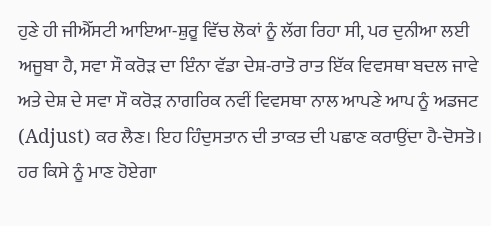ਹੁਣੇ ਹੀ ਜੀਐੱਸਟੀ ਆਇਆ-ਸ਼ੁਰੂ ਵਿੱਚ ਲੋਕਾਂ ਨੂੰ ਲੱਗ ਰਿਹਾ ਸੀ, ਪਰ ਦੁਨੀਆ ਲਈ ਅਜੂਬਾ ਹੈ, ਸਵਾ ਸੌ ਕਰੋੜ ਦਾ ਇੰਨਾ ਵੱਡਾ ਦੇਸ਼-ਰਾਤੋ ਰਾਤ ਇੱਕ ਵਿਵਸਥਾ ਬਦਲ ਜਾਵੇ ਅਤੇ ਦੇਸ਼ ਦੇ ਸਵਾ ਸੌ ਕਰੋੜ ਨਾਗਰਿਕ ਨਵੀਂ ਵਿਵਸਥਾ ਨਾਲ ਆਪਣੇ ਆਪ ਨੂੰ ਅਡਜਟ (Adjust) ਕਰ ਲੈਣ। ਇਹ ਹਿੰਦੁਸਤਾਨ ਦੀ ਤਾਕਤ ਦੀ ਪਛਾਣ ਕਰਾਉਂਦਾ ਹੈ-ਦੋਸਤੋ। ਹਰ ਕਿਸੇ ਨੂੰ ਮਾਣ ਹੋਏਗਾ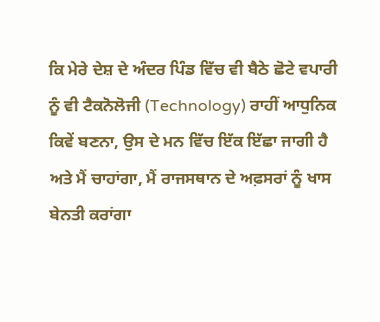ਕਿ ਮੇਰੇ ਦੇਸ਼ ਦੇ ਅੰਦਰ ਪਿੰਡ ਵਿੱਚ ਵੀ ਬੈਠੇ ਛੋਟੇ ਵਪਾਰੀ ਨੂੰ ਵੀ ਟੈਕਨੋਲੋਜੀ (Technology) ਰਾਹੀਂ ਆਧੁਨਿਕ ਕਿਵੇਂ ਬਣਨਾ, ਉਸ ਦੇ ਮਨ ਵਿੱਚ ਇੱਕ ਇੱਛਾ ਜਾਗੀ ਹੈ ਅਤੇ ਮੈਂ ਚਾਹਾਂਗਾ, ਮੈਂ ਰਾਜਸਥਾਨ ਦੇ ਅਫ਼ਸਰਾਂ ਨੂੰ ਖਾਸ ਬੇਨਤੀ ਕਰਾਂਗਾ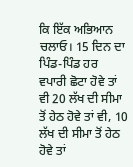ਕਿ ਇੱਕ ਅਭਿਆਨ ਚਲਾਓ। 15 ਦਿਨ ਦਾ ਪਿੰਡ-ਪਿੰਡ ਹਰ ਵਪਾਰੀ ਛੋਟਾ ਹੋਵੇ ਤਾਂ ਵੀ 20 ਲੱਖ ਦੀ ਸੀਮਾ ਤੋਂ ਹੇਠ ਹੋਵੇ ਤਾਂ ਵੀ, 10 ਲੱਖ ਦੀ ਸੀਮਾ ਤੋਂ ਹੇਠ ਹੋਵੇ ਤਾਂ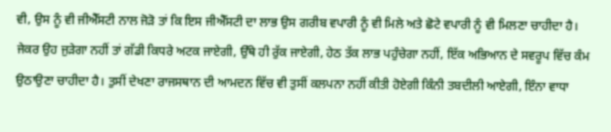ਵੀ, ਉਸ ਨੂੰ ਵੀ ਜੀਐੱਸਟੀ ਨਾਲ ਜੋੜੋ ਤਾਂ ਕਿ ਇਸ ਜੀਐੱਸਟੀ ਦਾ ਲਾਭ ਉਸ ਗਰੀਬ ਵਪਾਰੀ ਨੂੰ ਵੀ ਮਿਲੇ ਅਤੇ ਛੋਟੇ ਵਪਾਰੀ ਨੂੰ ਵੀ ਮਿਲਣਾ ਚਾਹੀਦਾ ਹੈ। ਜੇਕਰ ਉਹ ਜੁੜੇਗਾ ਨਹੀਂ ਤਾਂ ਗੱਡੀ ਕਿਧਰੇ ਅਟਕ ਜਾਏਗੀ, ਉੱਥੇ ਹੀ ਰੁੱਕ ਜਾਏਗੀ, ਹੇਠ ਤੱਕ ਲਾਭ ਪਹੁੰਚੇਗਾ ਨਹੀਂ, ਇੱਕ ਅਭਿਆਨ ਦੇ ਸਵਰੂਪ ਵਿੱਚ ਕੰਮ ਉਠਾਉਣਾ ਚਾਹੀਦਾ ਹੈ। ਤੁਸੀਂ ਦੇਖਣਾ ਰਾਜਸਥਾਨ ਦੀ ਆਮਦਨ ਵਿੱਚ ਵੀ ਤੁਸੀਂ ਕਲਪਨਾ ਨਹੀਂ ਕੀਤੀ ਹੋਏਗੀ ਕਿੰਨੀ ਤਬਦੀਲੀ ਆਏਗੀ, ਇੰਨਾ ਵਾਧਾ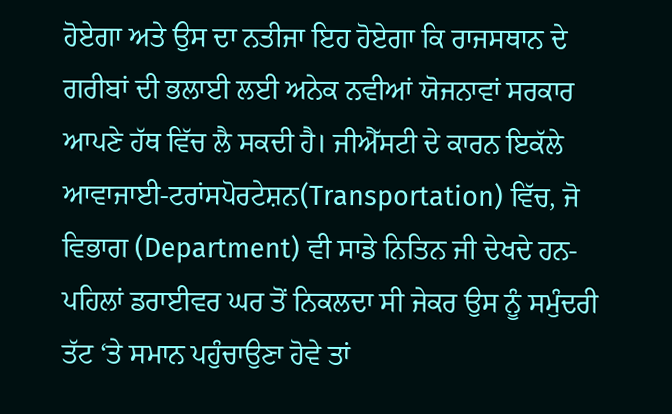ਹੋਏਗਾ ਅਤੇ ਉਸ ਦਾ ਨਤੀਜਾ ਇਹ ਹੋਏਗਾ ਕਿ ਰਾਜਸਥਾਨ ਦੇ ਗਰੀਬਾਂ ਦੀ ਭਲਾਈ ਲਈ ਅਨੇਕ ਨਵੀਆਂ ਯੋਜਨਾਵਾਂ ਸਰਕਾਰ ਆਪਣੇ ਹੱਥ ਵਿੱਚ ਲੈ ਸਕਦੀ ਹੈ। ਜੀਐੱਸਟੀ ਦੇ ਕਾਰਨ ਇਕੱਲੇ ਆਵਾਜਾਈ-ਟਰਾਂਸਪੋਰਟੇਸ਼ਨ(Transportation) ਵਿੱਚ, ਜੋ ਵਿਭਾਗ (Department) ਵੀ ਸਾਡੇ ਨਿਤਿਨ ਜੀ ਦੇਖਦੇ ਹਨ-ਪਹਿਲਾਂ ਡਰਾਈਵਰ ਘਰ ਤੋਂ ਨਿਕਲਦਾ ਸੀ ਜੇਕਰ ਉਸ ਨੂੰ ਸਮੁੰਦਰੀ ਤੱਟ ‘ਤੇ ਸਮਾਨ ਪਹੁੰਚਾਉਣਾ ਹੋਵੇ ਤਾਂ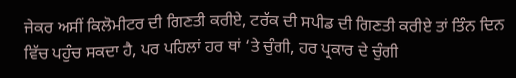ਜੇਕਰ ਅਸੀਂ ਕਿਲੋਮੀਟਰ ਦੀ ਗਿਣਤੀ ਕਰੀਏ, ਟਰੱਕ ਦੀ ਸਪੀਡ ਦੀ ਗਿਣਤੀ ਕਰੀਏ ਤਾਂ ਤਿੰਨ ਦਿਨ ਵਿੱਚ ਪਹੁੰਚ ਸਕਦਾ ਹੈ, ਪਰ ਪਹਿਲਾਂ ਹਰ ਥਾਂ ‘ਤੇ ਚੁੰਗੀ, ਹਰ ਪ੍ਰਕਾਰ ਦੇ ਚੁੰਗੀ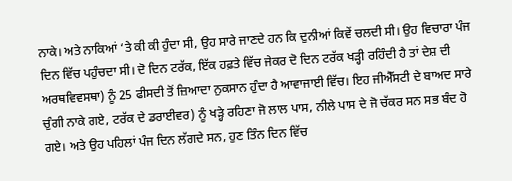ਨਾਕੇ। ਅਤੇ ਨਾਕਿਆਂ ‘ਤੇ ਕੀ ਕੀ ਹੁੰਦਾ ਸੀ, ਉਹ ਸਾਰੇ ਜਾਣਦੇ ਹਨ ਕਿ ਦੁਨੀਆਂ ਕਿਵੇਂ ਚਲਦੀ ਸੀ। ਉਹ ਵਿਚਾਰਾ ਪੰਜ ਦਿਨ ਵਿੱਚ ਪਹੁੰਚਦਾ ਸੀ। ਦੋ ਦਿਨ ਟਰੱਕ, ਇੱਕ ਹਫ਼ਤੇ ਵਿੱਚ ਜੇਕਰ ਦੋ ਦਿਨ ਟਰੱਕ ਖੜ੍ਹੀ ਰਹਿੰਦੀ ਹੈ ਤਾਂ ਦੇਸ਼ ਦੀ ਅਰਥਵਿਵਸਥਾ) ਨੂੰ 25 ਫੀਸਦੀ ਤੋਂ ਜ਼ਿਆਦਾ ਨੁਕਸਾਨ ਹੁੰਦਾ ਹੈ ਆਵਾਜਾਈ ਵਿੱਚ। ਇਹ ਜੀਐੱਸਟੀ ਦੇ ਬਾਅਦ ਸਾਰੇ ਚੁੰਗੀ ਨਾਕੇ ਗਏ, ਟਰੱਕ ਦੇ ਡਰਾਈਵਰ) ਨੂੰ ਖੜ੍ਹੇ ਰਹਿਣਾ ਜੋ ਲਾਲ ਪਾਸ, ਨੀਲੇ ਪਾਸ ਦੇ ਜੋ ਚੱਕਰ ਸਨ ਸਭ ਬੰਦ ਹੋ ਗਏ। ਅਤੇ ਉਹ ਪਹਿਲਾਂ ਪੰਜ ਦਿਨ ਲੱਗਦੇ ਸਨ, ਹੁਣ ਤਿੰਨ ਦਿਨ ਵਿੱਚ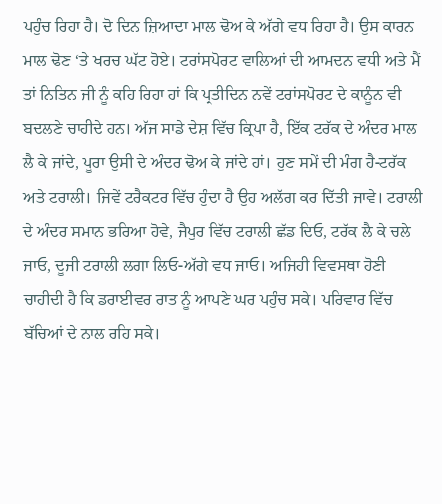ਪਹੁੰਚ ਰਿਹਾ ਹੈ। ਦੋ ਦਿਨ ਜ਼ਿਆਦਾ ਮਾਲ ਢੋਅ ਕੇ ਅੱਗੇ ਵਧ ਰਿਹਾ ਹੈ। ਉਸ ਕਾਰਨ ਮਾਲ ਢੋਣ ‘ਤੇ ਖਰਚ ਘੱਟ ਹੋਏ। ਟਰਾਂਸਪੋਰਟ ਵਾਲਿਆਂ ਦੀ ਆਮਦਨ ਵਧੀ ਅਤੇ ਮੈਂ ਤਾਂ ਨਿਤਿਨ ਜੀ ਨੂੰ ਕਹਿ ਰਿਹਾ ਹਾਂ ਕਿ ਪ੍ਰਤੀਦਿਨ ਨਵੇਂ ਟਰਾਂਸਪੋਰਟ ਦੇ ਕਾਨੂੰਨ ਵੀ ਬਦਲਣੇ ਚਾਹੀਦੇ ਹਨ। ਅੱਜ ਸਾਡੇ ਦੇਸ਼ ਵਿੱਚ ਕ੍ਰਿਪਾ ਹੈ, ਇੱਕ ਟਰੱਕ ਦੇ ਅੰਦਰ ਮਾਲ ਲੈ ਕੇ ਜਾਂਦੇ, ਪੂਰਾ ਉਸੀ ਦੇ ਅੰਦਰ ਢੋਅ ਕੇ ਜਾਂਦੇ ਹਾਂ। ਹੁਣ ਸਮੇਂ ਦੀ ਮੰਗ ਹੈ-ਟਰੱਕ ਅਤੇ ਟਰਾਲੀ। ਜਿਵੇਂ ਟਰੈਕਟਰ ਵਿੱਚ ਹੁੰਦਾ ਹੈ ਉਹ ਅਲੱਗ ਕਰ ਦਿੱਤੀ ਜਾਵੇ। ਟਰਾਲੀ ਦੇ ਅੰਦਰ ਸਮਾਨ ਭਰਿਆ ਹੋਵੇ, ਜੈਪੁਰ ਵਿੱਚ ਟਰਾਲੀ ਛੱਡ ਦਿਓ, ਟਰੱਕ ਲੈ ਕੇ ਚਲੇ ਜਾਓ, ਦੂਜੀ ਟਰਾਲੀ ਲਗਾ ਲਿਓ-ਅੱਗੇ ਵਧ ਜਾਓ। ਅਜਿਹੀ ਵਿਵਸਥਾ ਹੋਣੀ ਚਾਹੀਦੀ ਹੈ ਕਿ ਡਰਾਈਵਰ ਰਾਤ ਨੂੰ ਆਪਣੇ ਘਰ ਪਹੁੰਚ ਸਕੇ। ਪਰਿਵਾਰ ਵਿੱਚ ਬੱਚਿਆਂ ਦੇ ਨਾਲ ਰਹਿ ਸਕੇ।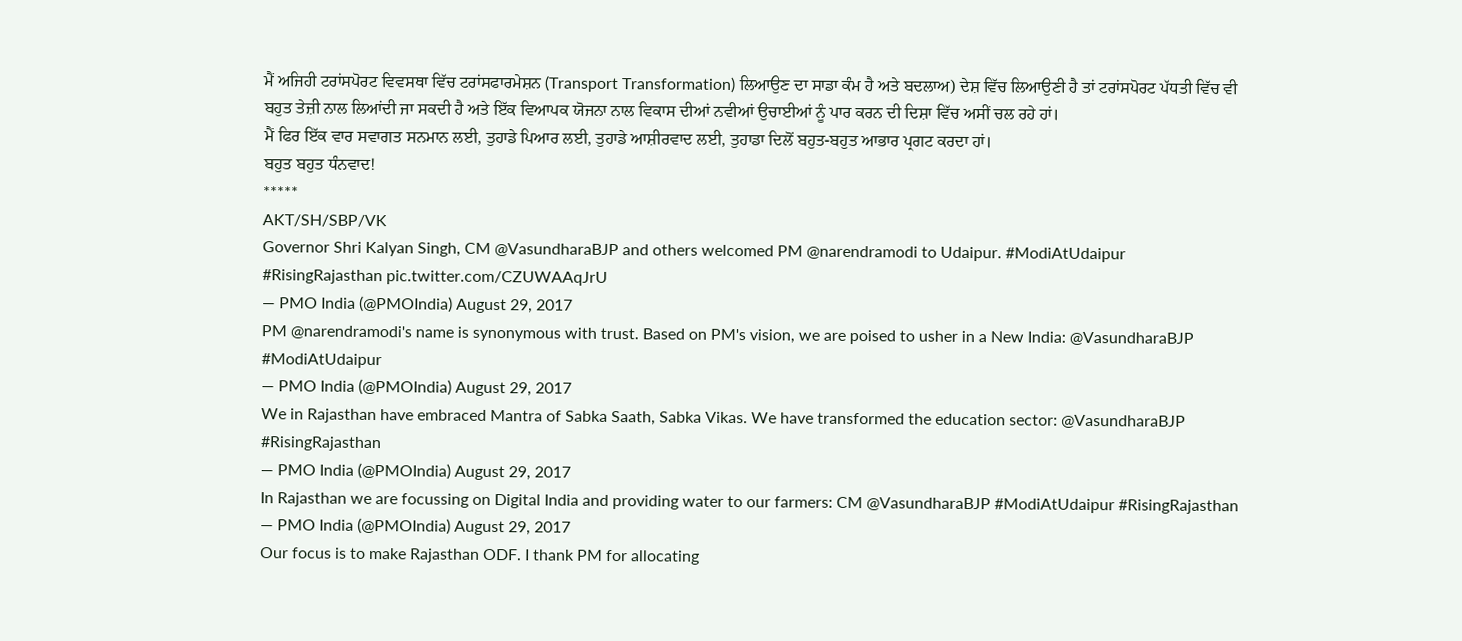ਮੈਂ ਅਜਿਹੀ ਟਰਾਂਸਪੋਰਟ ਵਿਵਸਥਾ ਵਿੱਚ ਟਰਾਂਸਫਾਰਮੇਸ਼ਨ (Transport Transformation) ਲਿਆਉਣ ਦਾ ਸਾਡਾ ਕੰਮ ਹੈ ਅਤੇ ਬਦਲਾਅ) ਦੇਸ਼ ਵਿੱਚ ਲਿਆਉਣੀ ਹੈ ਤਾਂ ਟਰਾਂਸਪੋਰਟ ਪੱਧਤੀ ਵਿੱਚ ਵੀ ਬਹੁਤ ਤੇਜ਼ੀ ਨਾਲ ਲਿਆਂਦੀ ਜਾ ਸਕਦੀ ਹੈ ਅਤੇ ਇੱਕ ਵਿਆਪਕ ਯੋਜਨਾ ਨਾਲ ਵਿਕਾਸ ਦੀਆਂ ਨਵੀਆਂ ਉਚਾਈਆਂ ਨੂੰ ਪਾਰ ਕਰਨ ਦੀ ਦਿਸ਼ਾ ਵਿੱਚ ਅਸੀਂ ਚਲ ਰਹੇ ਹਾਂ।
ਮੈਂ ਫਿਰ ਇੱਕ ਵਾਰ ਸਵਾਗਤ ਸਨਮਾਨ ਲਈ, ਤੁਹਾਡੇ ਪਿਆਰ ਲਈ, ਤੁਹਾਡੇ ਆਸ਼ੀਰਵਾਦ ਲਈ, ਤੁਹਾਡਾ ਦਿਲੋਂ ਬਹੁਤ-ਬਹੁਤ ਆਭਾਰ ਪ੍ਰਗਟ ਕਰਦਾ ਹਾਂ।
ਬਹੁਤ ਬਹੁਤ ਧੰਨਵਾਦ!
*****
AKT/SH/SBP/VK
Governor Shri Kalyan Singh, CM @VasundharaBJP and others welcomed PM @narendramodi to Udaipur. #ModiAtUdaipur #RisingRajasthan pic.twitter.com/CZUWAAqJrU
— PMO India (@PMOIndia) August 29, 2017
PM @narendramodi's name is synonymous with trust. Based on PM's vision, we are poised to usher in a New India: @VasundharaBJP #ModiAtUdaipur
— PMO India (@PMOIndia) August 29, 2017
We in Rajasthan have embraced Mantra of Sabka Saath, Sabka Vikas. We have transformed the education sector: @VasundharaBJP #RisingRajasthan
— PMO India (@PMOIndia) August 29, 2017
In Rajasthan we are focussing on Digital India and providing water to our farmers: CM @VasundharaBJP #ModiAtUdaipur #RisingRajasthan
— PMO India (@PMOIndia) August 29, 2017
Our focus is to make Rajasthan ODF. I thank PM for allocating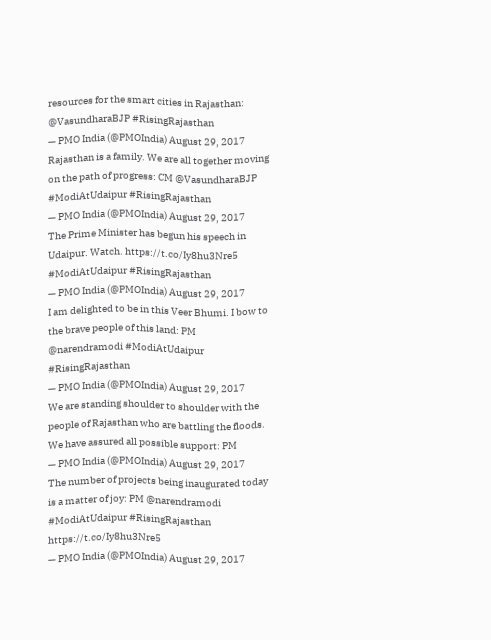resources for the smart cities in Rajasthan: @VasundharaBJP #RisingRajasthan
— PMO India (@PMOIndia) August 29, 2017
Rajasthan is a family. We are all together moving on the path of progress: CM @VasundharaBJP #ModiAtUdaipur #RisingRajasthan
— PMO India (@PMOIndia) August 29, 2017
The Prime Minister has begun his speech in Udaipur. Watch. https://t.co/Iy8hu3Nre5 #ModiAtUdaipur #RisingRajasthan
— PMO India (@PMOIndia) August 29, 2017
I am delighted to be in this Veer Bhumi. I bow to the brave people of this land: PM @narendramodi #ModiAtUdaipur #RisingRajasthan
— PMO India (@PMOIndia) August 29, 2017
We are standing shoulder to shoulder with the people of Rajasthan who are battling the floods. We have assured all possible support: PM
— PMO India (@PMOIndia) August 29, 2017
The number of projects being inaugurated today is a matter of joy: PM @narendramodi #ModiAtUdaipur #RisingRajasthan https://t.co/Iy8hu3Nre5
— PMO India (@PMOIndia) August 29, 2017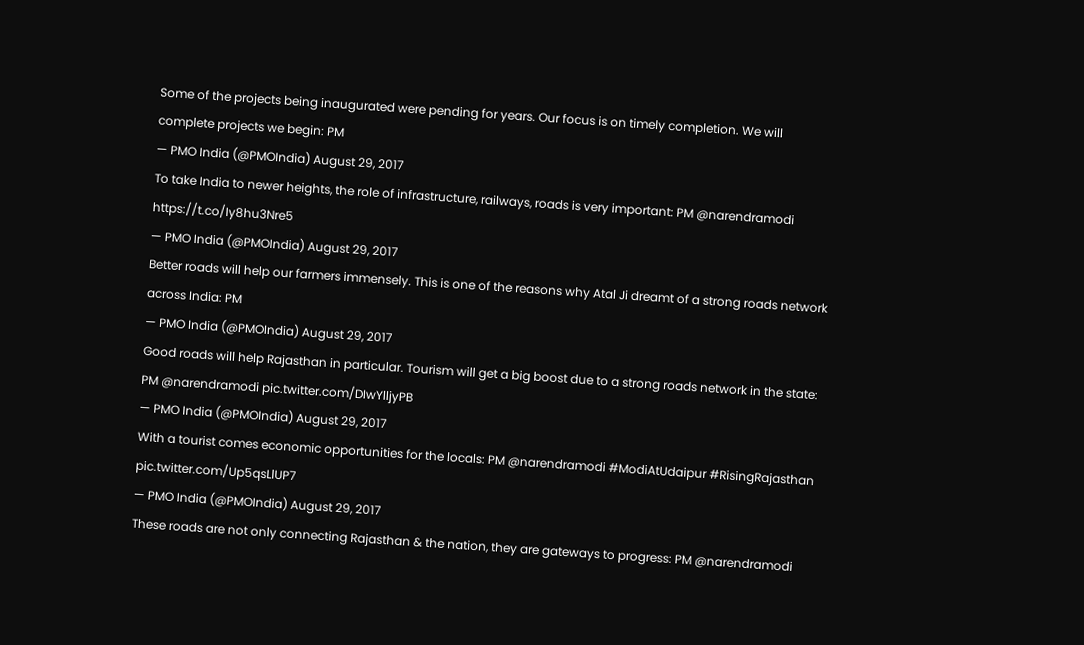Some of the projects being inaugurated were pending for years. Our focus is on timely completion. We will complete projects we begin: PM
— PMO India (@PMOIndia) August 29, 2017
To take India to newer heights, the role of infrastructure, railways, roads is very important: PM @narendramodi https://t.co/Iy8hu3Nre5
— PMO India (@PMOIndia) August 29, 2017
Better roads will help our farmers immensely. This is one of the reasons why Atal Ji dreamt of a strong roads network across India: PM
— PMO India (@PMOIndia) August 29, 2017
Good roads will help Rajasthan in particular. Tourism will get a big boost due to a strong roads network in the state: PM @narendramodi pic.twitter.com/DIwYlljyPB
— PMO India (@PMOIndia) August 29, 2017
With a tourist comes economic opportunities for the locals: PM @narendramodi #ModiAtUdaipur #RisingRajasthan pic.twitter.com/Up5qsLlUP7
— PMO India (@PMOIndia) August 29, 2017
These roads are not only connecting Rajasthan & the nation, they are gateways to progress: PM @narendramodi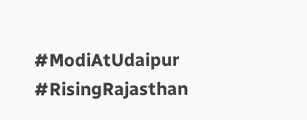#ModiAtUdaipur #RisingRajasthan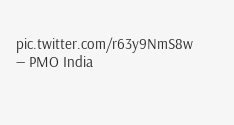pic.twitter.com/r63y9NmS8w
— PMO India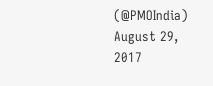(@PMOIndia) August 29, 2017